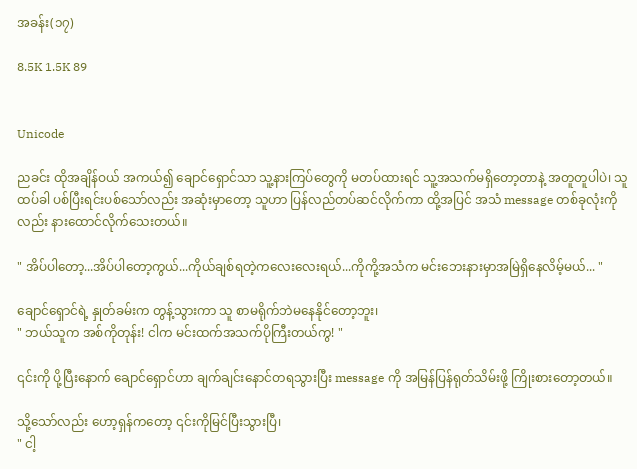အခန်း(၁၇)

8.5K 1.5K 89


Unicode

ညခင်း ထိုအချိန်ဝယ် အကယ်၍ ချောင်ရှောင်သာ သူ့နားကြပ်တွေကို မတပ်ထားရင် သူ့အသက်မရှိတော့တာနဲ့ အတူတူပါပဲ၊ သူ ထပ်ခါ ‌ပစ်ပြီးရင်းပစ်သော်လည်း အဆုံးမှာတော့ သူဟာ ပြန်လည်တပ်ဆင်လိုက်ကာ ထို့အပြင် အသံ message တစ်ခုလုံးကိုလည်း နားထောင်လိုက်သေးတယ်။

" အိပ်ပါတော့...အိပ်ပါတော့ကွယ်...ကိုယ်ချစ်ရတဲ့ကလေးလေးရယ်...ကိုကို့အသံက မင်းဘေးနားမှာအမြဲရှိနေလိမ့်မယ်... "

ချောင်ရှောင်ရဲ့ နှုတ်ခမ်းက တွန့်သွားကာ သူ စာမရိုက်ဘဲမနေနိုင်တော့ဘူး၊
" ဘယ်သူက အစ်ကိုတုန်း! ငါက မင်းထက်အသက်ပိုကြီးတယ်ကွ! "

၎င်းကို ပို့ပြီးနောက် ချောင်ရှောင်ဟာ ချက်ချင်းနောင်တရသွားပြီး message ကို အမြန်ပြန်ရုတ်သိမ်းဖို့ ကြိုးစားတော့တယ်။

သို့သော်လည်း ဟော့ရှန်ကတော့ ၎င်းကိုမြင်ပြီးသွားပြီ၊
" ငါ့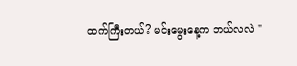ထက်ကြီးတယ်? မင်းမွေးနေ့က ဘယ်လလဲ "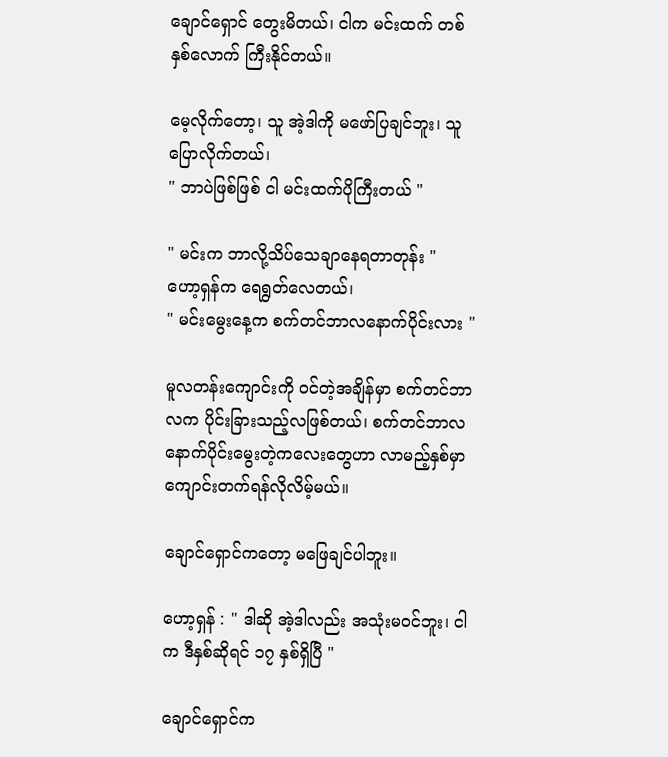ချောင်ရှောင် တွေးမိတယ်၊ ငါက မင်းထက် တစ်နှစ်လောက် ကြီးနိုင်တယ်။

မေ့လိုက်တော့၊ သူ အဲ့ဒါကို မဖော်ပြချင်ဘူး၊ သူ ပြောလိုက်တယ်၊
" ဘာပဲဖြစ်ဖြစ် ငါ မင်းထက်ပိုကြီးတယ် "

" မင်းက ဘာလို့သိပ်သေချာနေရတာတုန်း "
ဟော့ရှန်က ရေရွတ်လေတယ်၊
" မင်းမွေးနေ့က စက်တင်ဘာလနောက်ပိုင်းလား "

မူလတန်းကျောင်းကို ဝင်တဲ့အချိန်မှာ စက်တင်ဘာလက ပိုင်းခြားသည့်လဖြစ်တယ်၊ စက်တင်ဘာလနောက်ပိုင်းမွေးတဲ့ကလေးတွေဟာ လာမည့်နှစ်မှာ ကျောင်းတက်ရန်လိုလိမ့်မယ်။

ချောင်ရှောင်ကတော့ မဖြေချင်ပါဘူး။

ဟော့ရှန် : " ဒါဆို အဲ့ဒါလည်း အသုံးမဝင်ဘူး၊ ငါက ဒီနှစ်ဆိုရင် ၁၇ နှစ်ရှိပြီ "

ချောင်ရှောင်က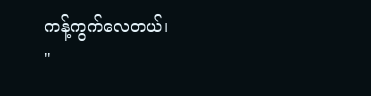ကန့်ကွက်လေတယ်၊
"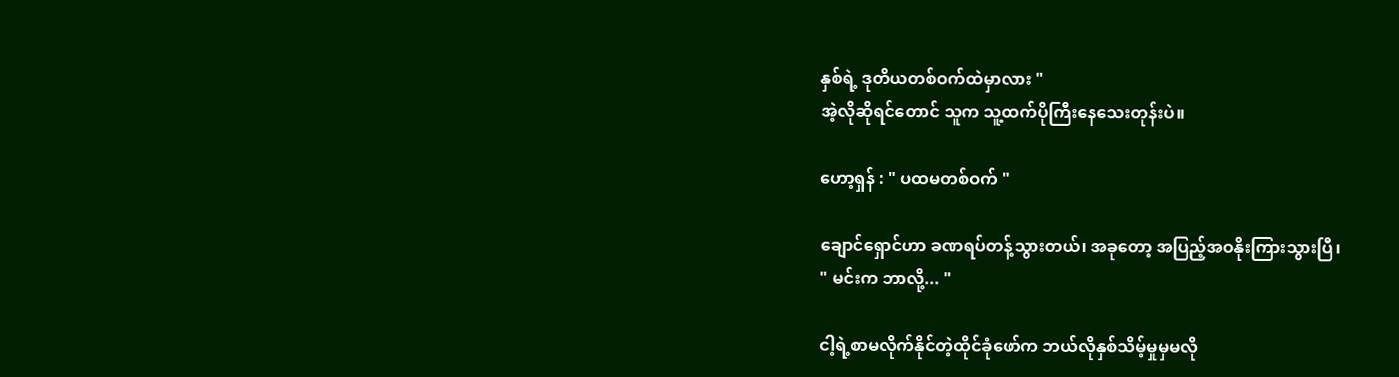နှစ်ရဲ့ ဒုတိယတစ်ဝက်ထဲမှာလား "
အဲ့လိုဆိုရင်တောင် သူက သူ့ထက်ပိုကြီးနေသေးတုန်းပဲ။

ဟော့ရှန် : " ပထမတစ်ဝက် "

ချောင်ရှောင်ဟာ ခဏရပ်တန့်သွားတယ်၊ အခုတော့ အပြည့်အဝနိုးကြားသွားပြီ၊
" မင်းက ဘာလို့... "

ငါ့ရဲ့စာမလိုက်နိုင်တဲ့ထိုင်ခုံဖော်က ဘယ်လိုနှစ်သိမ့်မှုမှမလို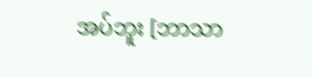အပ်ဘူး [ဘာသာ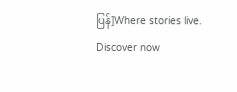ပြန်]Where stories live. Discover now